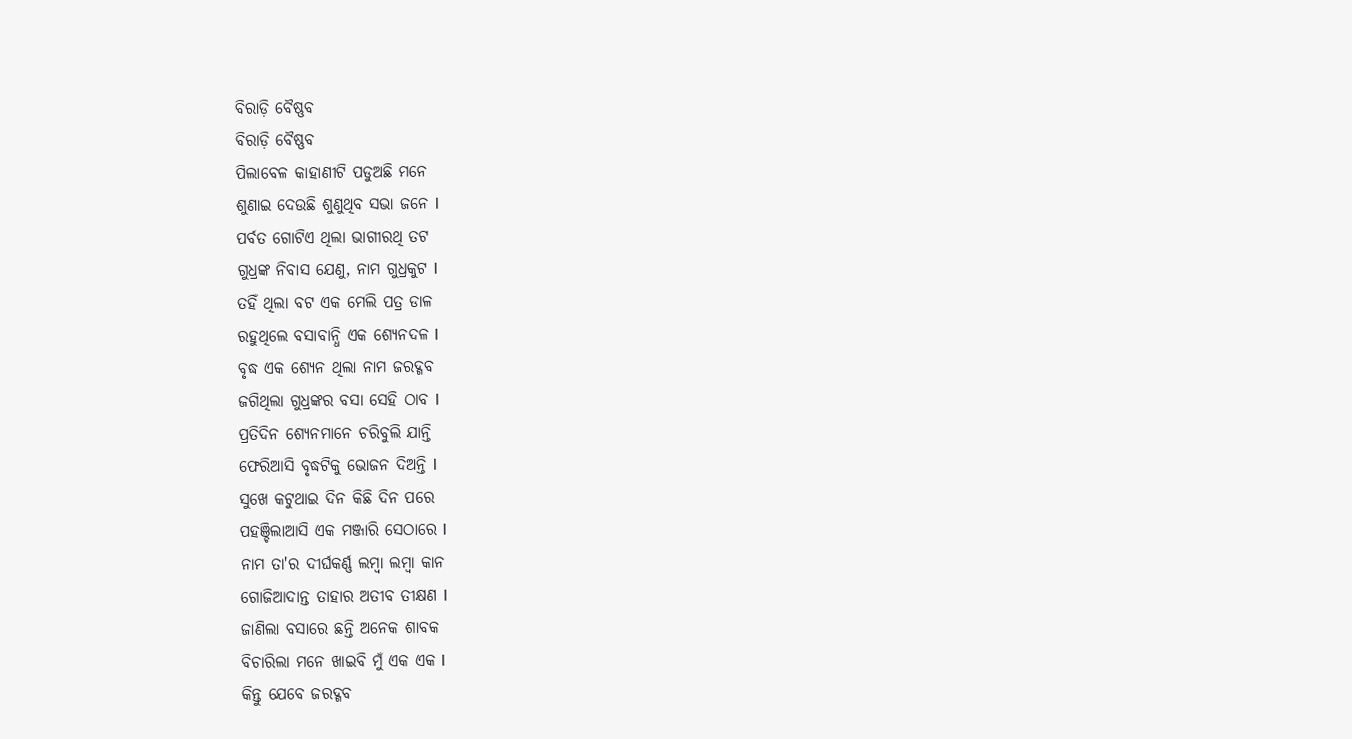ବିରାଡ଼ି ବୈଷ୍ଣବ
ବିରାଡ଼ି ବୈଷ୍ଣବ
ପିଲାବେଳ କାହାଣୀଟି ପଡୁଅଛି ମନେ
ଶୁଣାଇ ଦେଉଛି ଶୁଣୁଥିବ ସଭା ଜନେ l
ପର୍ବତ ଗୋଟିଏ ଥିଲା ଭାଗୀରଥି ତଟ
ଗୁଧ୍ରଙ୍କ ନିବାସ ଯେଣୁ, ନାମ ଗୁଧ୍ରକୁଟ l
ତହିଁ ଥିଲା ବଟ ଏକ ମେଲି ପତ୍ର ଡାଳ
ରହୁଥିଲେ ବସାବାନ୍ଧି ଏକ ଶ୍ୟେନଦଳ l
ବୃଦ୍ଧ ଏକ ଶ୍ୟେନ ଥିଲା ନାମ ଜରଦ୍ଗବ
ଜଗିଥିଲା ଗୁଧ୍ରଙ୍କର ବସା ସେହି ଠାବ l
ପ୍ରତିଦିନ ଶ୍ୟେନମାନେ ଚରିବୁଲି ଯାନ୍ତି
ଫେରିଆସି ବୃଦ୍ଧଟିକୁ ଭୋଜନ ଦିଅନ୍ତି l
ସୁଖେ କଟୁଥାଇ ଦିନ କିଛି ଦିନ ପରେ
ପହଞ୍ଚିଲାଆସି ଏକ ମଞ୍ଜାରି ସେଠାରେ l
ନାମ ତା'ର ଦୀର୍ଘକର୍ଣ୍ଣ ଲମ୍ବା ଲମ୍ବା କାନ
ଗୋଜିଆଦାନ୍ତ ତାହାର ଅତୀବ ତୀକ୍ଷଣ l
ଜାଣିଲା ବସାରେ ଛନ୍ତି ଅନେକ ଶାବକ
ବିଚାରିଲା ମନେ ଖାଇବି ମୁଁ ଏକ ଏକ l
କିନ୍ତୁ ଯେବେ ଜରଦ୍ଗବ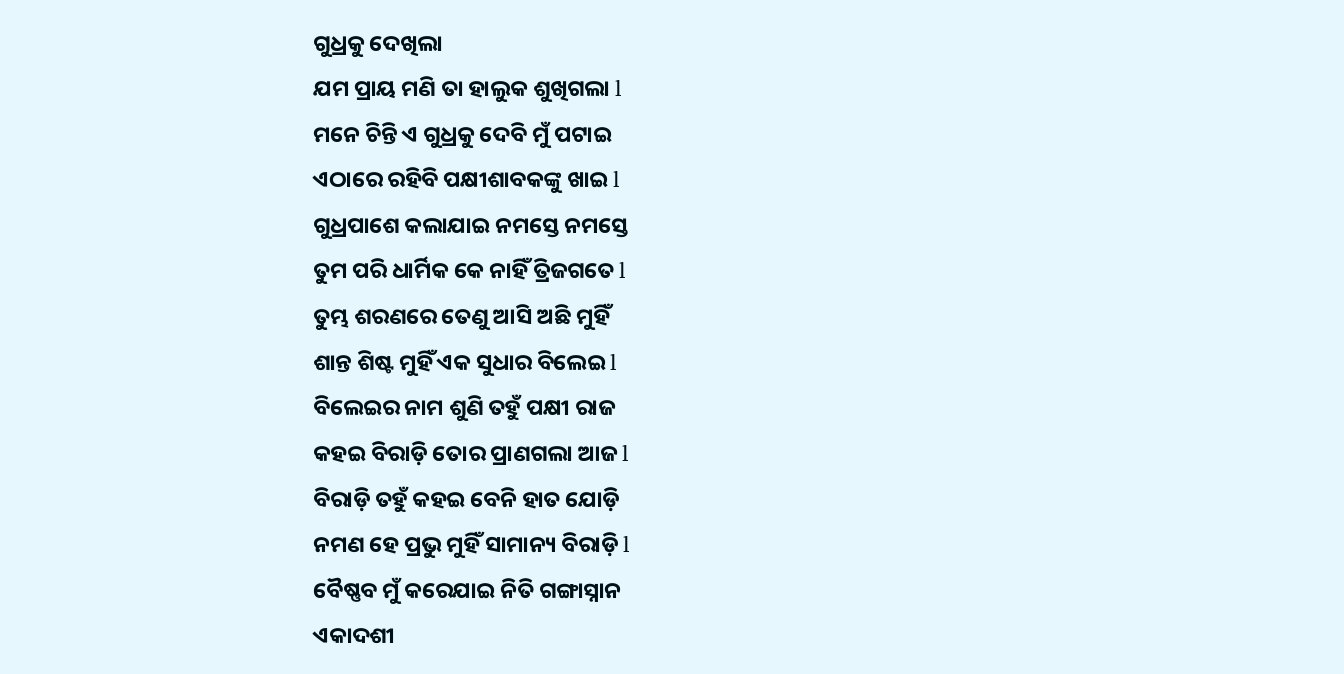ଗୁଧ୍ରକୁ ଦେଖିଲା
ଯମ ପ୍ରାୟ ମଣି ତା ହାଲୁକ ଶୁଖିଗଲା l
ମନେ ଚିନ୍ତି ଏ ଗୁଧ୍ରକୁ ଦେବି ମୁଁ ପଟାଇ
ଏଠାରେ ରହିବି ପକ୍ଷୀଶାବକଙ୍କୁ ଖାଇ l
ଗୁଧ୍ରପାଶେ କଲାଯାଇ ନମସ୍ତେ ନମସ୍ତେ
ତୁମ ପରି ଧାର୍ମିକ କେ ନାହିଁ ତ୍ରିଜଗତେ l
ତୁମ୍ଭ ଶରଣରେ ତେଣୁ ଆସି ଅଛି ମୁହିଁ
ଶାନ୍ତ ଶିଷ୍ଟ ମୁହିଁ ଏକ ସୁଧାର ବିଲେଇ l
ବିଲେଇର ନାମ ଶୁଣି ତହୁଁ ପକ୍ଷୀ ରାଜ
କହଇ ବିରାଡ଼ି ତୋର ପ୍ରାଣଗଲା ଆଜ l
ବିରାଡ଼ି ତହୁଁ କହଇ ବେନି ହାତ ଯୋଡ଼ି
ନମଣ ହେ ପ୍ରଭୁ ମୁହିଁ ସାମାନ୍ୟ ବିରାଡ଼ି l
ବୈଷ୍ଣବ ମୁଁ କରେଯାଇ ନିତି ଗଙ୍ଗାସ୍ନାନ
ଏକାଦଶୀ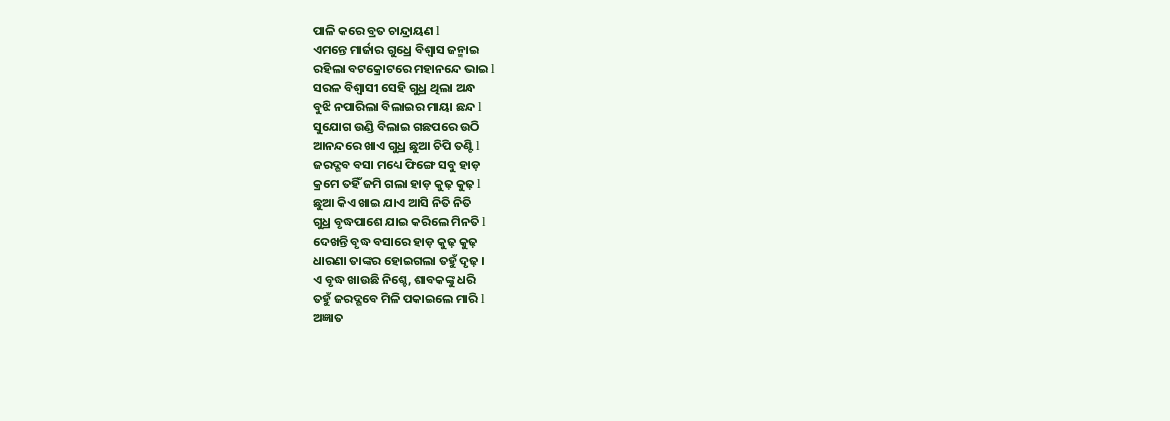ପାଳି କରେ ବ୍ରତ ଚାନ୍ଦ୍ରାୟଣ l
ଏମନ୍ତେ ମାର୍ଜାର ଗୁଧ୍ରେ ବିଶ୍ୱାସ ଜନ୍ମାଇ
ରହିଲା ବଟକ୍ରୋଟରେ ମହାନନ୍ଦେ ଭାଇ l
ସରଳ ବିଶ୍ୱାସୀ ସେହି ଗୁଧ୍ର ଥିଲା ଅନ୍ଧ
ବୁଝି ନପାରିଲା ବିଲାଇର ମାୟା ଛନ୍ଦ l
ସୁଯୋଗ ଉଣ୍ଡି ବିଲାଇ ଗଛପରେ ଉଠି
ଆନନ୍ଦରେ ଖାଏ ଗୁଧ୍ର ଛୁଆ ଚିପି ତଣ୍ଟି l
ଜରଦ୍ଗବ ବସା ମଧ୍ୟେ ଫିଙ୍ଗେ ସବୁ ହାଡ଼
କ୍ରମେ ତହିଁ ଜମି ଗଲା ହାଡ଼ କୁଢ଼ କୁଢ଼ l
ଛୁଆ କିଏ ଖାଇ ଯାଏ ଆସି ନିତି ନିତି
ଗୁଧ୍ର ବୃଦ୍ଧପାଶେ ଯାଇ କରିଲେ ମିନତି l
ଦେଖନ୍ତି ବୃଦ୍ଧ ବସାରେ ହାଡ଼ କୁଢ଼ କୁଢ଼
ଧାରଣା ତାଙ୍କର ହୋଇଗଲା ତହୁଁ ଦୃଢ଼ ।
ଏ ବୃଦ୍ଧ ଖାଉଛି ନିଶ୍ଚେ, ଶାବକଙ୍କୁ ଧରି
ତହୁଁ ଜରଦ୍ଗବେ ମିଳି ପକାଇଲେ ମାରି l
ଅଜ୍ଞାତ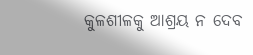କୁଳଶୀଳକୁ ଆଶ୍ରୟ ନ ଦେବ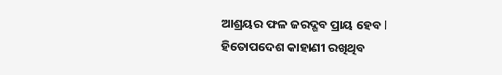ଆଶ୍ରୟର ଫଳ ଜରଦ୍ଗବ ପ୍ରାୟ ହେବ l
ହିତୋପଦେଶ କାହାଣୀ ରଖିଥିବ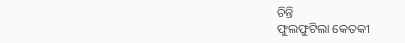ଚିନ୍ତି
ଫୁଲଫୁଟିଲା କେତକୀ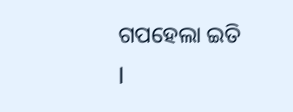ଗପହେଲା ଇତି l